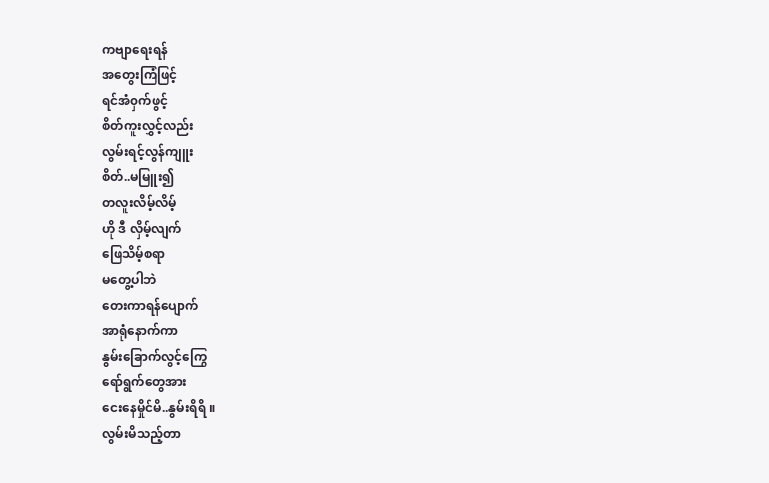ကဗျာရေးရန်
အတွေးကြံဖြင့်
ရင်အံ၀ှက်ဖွင့်
စိတ်ကူးလွှင့်လည်း
လွမ်းရင့်လွန်ကျူး
စိတ်..မမြူး၍
တလူးလိမ့်လိမ့်
ဟို ဒီ လှိမ့်လျက်
ဖြေသိမ့်စရာ
မတွေ့ပါဘဲ
တေးကာရန်ပျောက်
အာရုံနောက်ကာ
နွမ်းခြောက်လွင့်ကြွေ
ရော်ရွက်တွေအား
ငေးနေမှိုင်မိ..နွမ်းရိရိ ။
လွမ်းမိသည့်တာ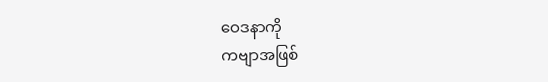ဝေဒနာကို
ကဗျာအဖြစ်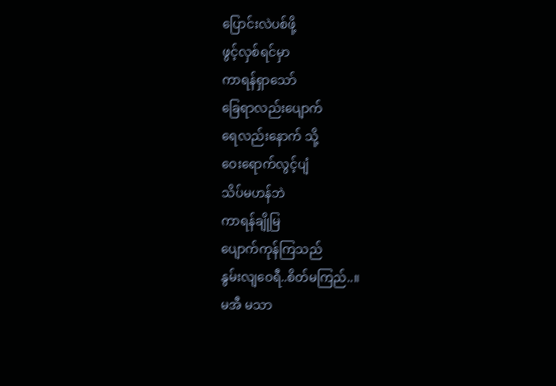ပြောင်းလဲပစ်ဖို့
ဖွင့်လှစ်ရင်မှာ
ကာရန်ရှာသော်
ခြေရာလည်းပျောက်
ရေလည်းနောက် သို့
ဝေးရောက်လွင့်ပျံ
သိပ်မဟန်ဘဲ
ကာရန်ချိုမြ
ပျောက်ကုန်ကြသည်
နွမ်းလျဝေရီ..စိတ်မကြည်..။
မအီ မသာ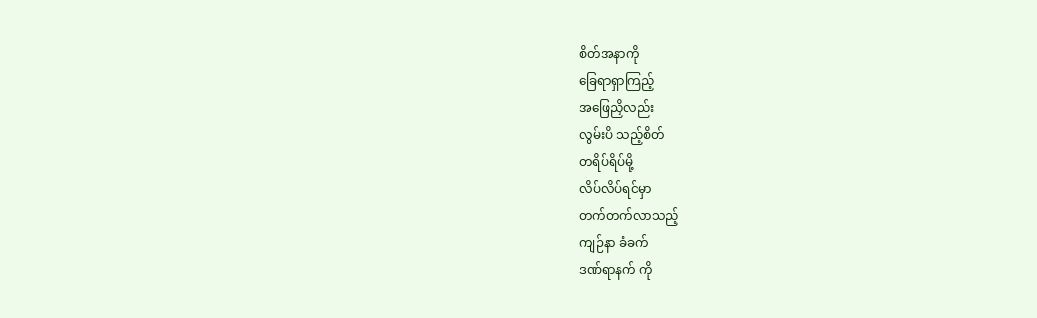စိတ်အနာကို
ခြေရာရှာကြည့်
အဖြေညှိလည်း
လွမ်းပိ သည့်စိတ်
တရိပ်ရိပ်မို့
လိပ်လိပ်ရင်မှာ
တက်တက်လာသည့်
ကျဉ်နာ ခံခက်
ဒဏ်ရာနက် ကို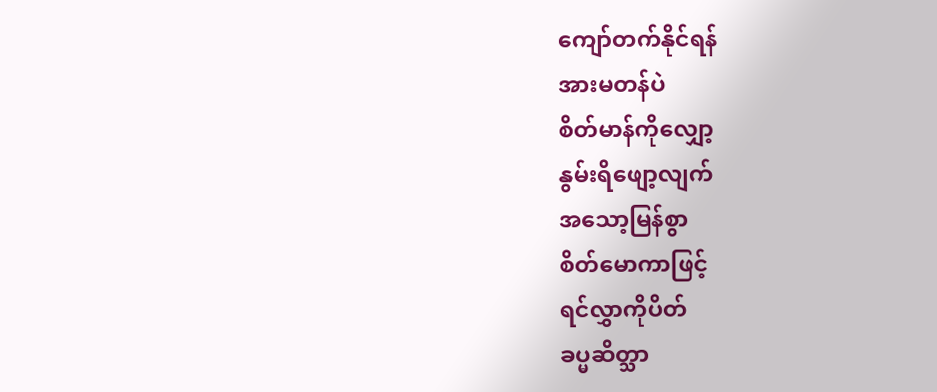ကျော်တက်နိုင်ရန်
အားမတန်ပဲ
စိတ်မာန်ကိုလျှော့
နွမ်းရိဖျော့လျက်
အသော့မြန်စွာ
စိတ်မောကာဖြင့်
ရင်လွှာကိုပိတ်
ခပ္မဆိတ္သာ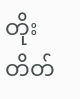တိုးတိတ်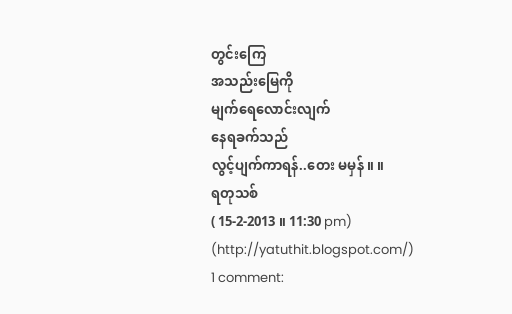တွင်းကြေ
အသည်းမြေကို
မျက်ရေလောင်းလျက်
နေရခက်သည်
လွင့်ပျက်ကာရန်..တေး မမှန် ။ ။
ရတုသစ်
( 15-2-2013 ။ 11:30 pm)
(http://yatuthit.blogspot.com/)
1 comment: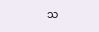သ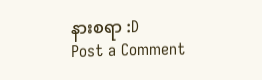နားစရာ :D
Post a Comment